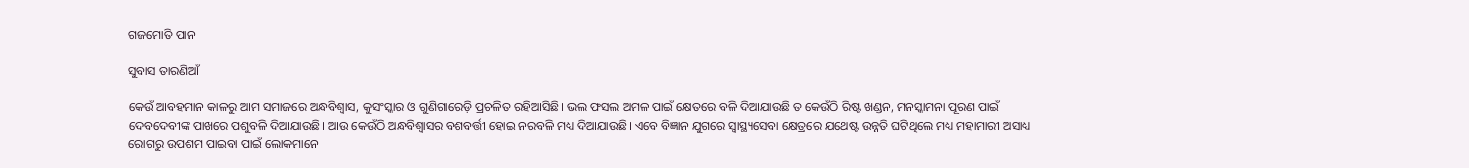ଗଜମୋତି ପାନ

ସୁବାସ ତାରଣିଆଁ

କେଉଁ ଆବହମାନ କାଳରୁ ଆମ ସମାଜରେ ଅନ୍ଧବିଶ୍ୱାସ, କୁସଂସ୍କାର ଓ ଗୁଣିଗାରେଡ଼ି ପ୍ରଚଳିତ ରହିଆସିଛି। ଭଲ ଫସଲ ଅମଳ ପାଇଁ କ୍ଷେତରେ ବଳି ଦିଆଯାଉଛି ତ କେଉଁଠି ରିଷ୍ଟ ଖଣ୍ଡନ, ମନସ୍କାମନା ପୂରଣ ପାଇଁ ଦେବଦେବୀଙ୍କ ପାଖରେ ପଶୁବଳି ଦିଆଯାଉଛି। ଆଉ କେଉଁଠି ଅନ୍ଧବିଶ୍ୱାସର ବଶବର୍ତ୍ତୀ ହୋଇ ନରବଳି ମଧ୍ୟ ଦିଆଯାଉଛି। ଏବେ ବିଜ୍ଞାନ ଯୁଗରେ ସ୍ବାସ୍ଥ୍ୟସେବା କ୍ଷେତ୍ରରେ ଯଥେଷ୍ଟ ଉନ୍ନତି ଘଟିଥିଲେ ମଧ୍ୟ ମହାମାରୀ ଅସାଧ୍ୟ ରୋଗରୁ ଉପଶମ ପାଇବା ପାଇଁ ଲୋକମାନେ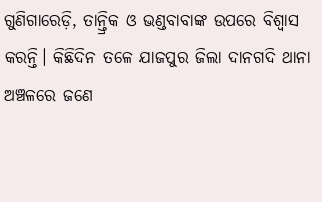ଗୁଣିଗାରେଡ଼ି, ତାନ୍ତ୍ରିକ ଓ ଭଣ୍ଡବାବାଙ୍କ ଉପରେ ବିଶ୍ୱାସ କରନ୍ତି। କିଛିଦିନ ତଳେ ଯାଜପୁର ଜିଲା ଦାନଗଦି ଥାନା ଅଞ୍ଚଳରେ ଜଣେ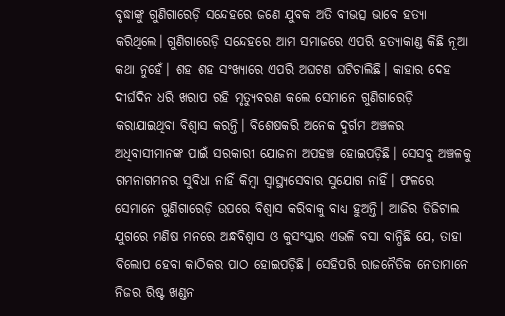ବୃଦ୍ଧାଙ୍କୁ ଗୁଣିଗାରେଡ଼ି ସନ୍ଦେହରେ ଜଣେ ଯୁବକ ଅତି ବୀଭତ୍ସ ଭାବେ ହତ୍ୟା କରିଥିଲେ। ଗୁଣିଗାରେଡ଼ି ସନ୍ଦେହରେ ଆମ ସମାଜରେ ଏପରି ହତ୍ୟାକାଣ୍ଡ କିଛି ନୂଆ କଥା ନୁହେଁ। ଶହ ଶହ ସଂଖ୍ୟାରେ ଏପରି ଅଘଟଣ ଘଟିଚାଲିଛି। କାହାର ଦେହ ଦୀର୍ଘଦିନ ଧରି ଖରାପ ରହି ମୃତ୍ୟୁବରଣ କଲେ ସେମାନେ ଗୁଣିଗାରେଡ଼ି କରାଯାଇଥିବା ବିଶ୍ୱାସ କରନ୍ତି। ବିଶେଷକରି ଅନେକ ଦୁର୍ଗମ ଅଞ୍ଚଳର ଅଧିବାସୀମାନଙ୍କ ପାଇଁ ସରକାରୀ ଯୋଜନା ଅପହଞ୍ଚ ହୋଇପଡ଼ିଛି। ସେସବୁ ଅଞ୍ଚଳକୁ ଗମନାଗମନର ସୁବିଧା ନାହିଁ କିମ୍ବା ସ୍ବାସ୍ଥ୍ୟସେବାର ସୁଯୋଗ ନାହିଁ। ଫଳରେ ସେମାନେ ଗୁଣିଗାରେଡ଼ି ଉପରେ ବିଶ୍ୱାସ କରିବାକୁ ବାଧ୍ୟ ହୁଅନ୍ତି। ଆଜିର ଡିଜିଟାଲ ଯୁଗରେ ମଣିଷ ମନରେ ଅନ୍ଧବିଶ୍ୱାସ ଓ କୁସଂସ୍କାର ଏଭଳି ବସା ବାନ୍ଧିଛି ଯେ, ତାହା ବିଲୋପ ହେବା କାଠିକର ପାଠ ହୋଇପଡ଼ିଛି। ସେହିପରି ରାଜନୈତିକ ନେତାମାନେ ନିଜର ରିଷ୍ଟ ଖଣ୍ଡନ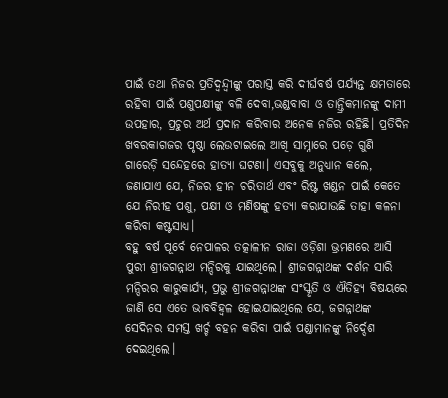ପାଇଁ ତଥା ନିଜର ପ୍ରତିଦ୍ୱନ୍ଦ୍ୱୀଙ୍କୁ ପରାସ୍ତ କରି ଦୀର୍ଘବର୍ଷ ପର୍ଯ୍ୟନ୍ତ କ୍ଷମତାରେ ରହିବା ପାଇଁ ପଶୁପକ୍ଷୀଙ୍କୁ ବଳି ଦେବା,ଭଣ୍ଡବାବା ଓ ତାନ୍ତ୍ରିକମାନଙ୍କୁ ଦାମୀ ଉପହାର, ପ୍ରଚୁର ଅର୍ଥ ପ୍ରଦାନ କରିବାର ଅନେକ ନଜିର ରହିଛି। ପ୍ରତିଦିନ ଖବରକାଗଜର ପୃଷ୍ଠା ଲେଉଟାଇଲେ ଆଖି ସାମ୍ନାରେ ପଡ଼େ ଗୁଣି ଗାରେଡ଼ି ସନ୍ଦେହରେ ହାତ୍ୟା ଘଟଣା। ଏସବୁକୁ ଅନୁଧ୍ୟାନ କଲେ, ଜଣାଯାଏ ଯେ, ନିଜର ହୀନ ଚରିତାର୍ଥ ଏବଂ ରିଷ୍ଟ ଖଣ୍ଡନ ପାଇଁ କେତେ ଯେ ନିରୀହ ପଶୁ, ପକ୍ଷୀ ଓ ମଣିଷଙ୍କୁ ହତ୍ୟା କରାଯାଉଛି ତାହା କଳନା କରିବା କଷ୍ଟସାଧ୍ୟ।
ବହୁ ବର୍ଷ ପୂର୍ବେ ନେପାଳର ତତ୍କାଳୀନ ରାଜା ଓଡ଼ିଶା ଭ୍ରମଣରେ ଆସି ପୁରୀ ଶ୍ରୀଜଗନ୍ନାଥ ମନ୍ଦିରକୁ ଯାଇଥିଲେ। ଶ୍ରୀଜଗନ୍ନାଥଙ୍କ ଦର୍ଶନ ସାରି ମନ୍ଦିରର କାରୁକାର୍ଯ୍ୟ, ପ୍ରଭୁ ଶ୍ରୀଜଗନ୍ନାଥଙ୍କ ସଂସ୍କୃତି ଓ ଐତିହ୍ୟ ବିଷୟରେ ଜାଣି ସେ ଏତେ ଭାବବିହ୍ବଳ ହୋଇଯାଇଥିଲେ ଯେ, ଜଗନ୍ନାଥଙ୍କ ସେଦିନର ସମସ୍ତ ଖର୍ଚ୍ଚ ବହନ କରିବା ପାଇଁ ପଣ୍ଡାମାନଙ୍କୁ ନିର୍ଦ୍ଦେଶ ଦେଇଥିଲେ।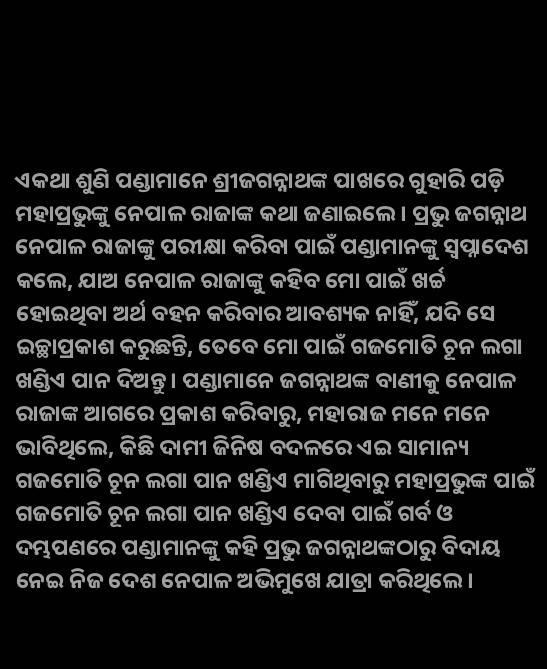ଏକଥା ଶୁଣି ପଣ୍ଡାମାନେ ଶ୍ରୀଜଗନ୍ନାଥଙ୍କ ପାଖରେ ଗୁହାରି ପଡ଼ି ମହାପ୍ରଭୁଙ୍କୁ ନେପାଳ ରାଜାଙ୍କ କଥା ଜଣାଇଲେ। ପ୍ରଭୁ ଜଗନ୍ନାଥ ନେପାଳ ରାଜାଙ୍କୁ ପରୀକ୍ଷା କରିବା ପାଇଁ ପଣ୍ଡାମାନଙ୍କୁ ସ୍ବପ୍ନାଦେଶ କଲେ, ଯାଅ ନେପାଳ ରାଜାଙ୍କୁ କହିବ ମୋ ପାଇଁ ଖର୍ଚ୍ଚ ହୋଇଥିବା ଅର୍ଥ ବହନ କରିବାର ଆବଶ୍ୟକ ନାହିଁ, ଯଦି ସେ ଇଚ୍ଛାପ୍ରକାଶ କରୁଛନ୍ତି, ତେବେ ମୋ ପାଇଁ ଗଜମୋତି ଚୂନ ଲଗା ଖଣ୍ଡିଏ ପାନ ଦିଅନ୍ତୁ। ପଣ୍ଡାମାନେ ଜଗନ୍ନାଥଙ୍କ ବାଣୀକୁ ନେପାଳ ରାଜାଙ୍କ ଆଗରେ ପ୍ରକାଶ କରିବାରୁ, ମହାରାଜ ମନେ ମନେ ଭାବିଥିଲେ, କିଛି ଦାମୀ ଜିନିଷ ବଦଳରେ ଏଇ ସାମାନ୍ୟ ଗଜମୋତି ଚୂନ ଲଗା ପାନ ଖଣ୍ଡିଏ ମାଗିଥିବାରୁ ମହାପ୍ରଭୁଙ୍କ ପାଇଁ ଗଜମୋତି ଚୂନ ଲଗା ପାନ ଖଣ୍ଡିଏ ଦେବା ପାଇଁ ଗର୍ବ ଓ ଦମ୍ଭପଣରେ ପଣ୍ଡାମାନଙ୍କୁ କହି ପ୍ରଭୁ ଜଗନ୍ନାଥଙ୍କଠାରୁ ବିଦାୟ ନେଇ ନିଜ ଦେଶ ନେପାଳ ଅଭିମୁଖେ ଯାତ୍ରା କରିଥିଲେ।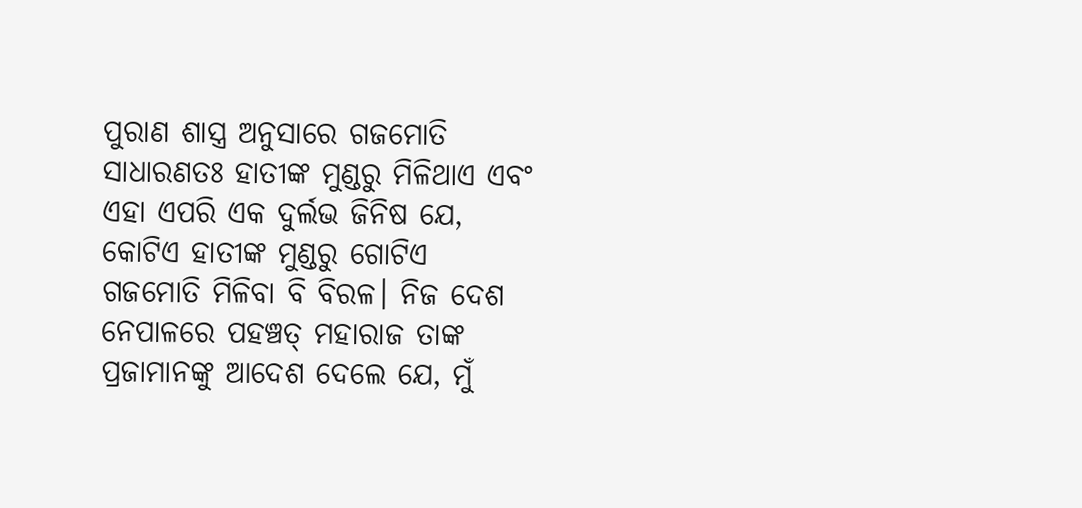ପୁରାଣ ଶାସ୍ତ୍ର ଅନୁସାରେ ଗଜମୋତି ସାଧାରଣତଃ ହାତୀଙ୍କ ମୁଣ୍ଡରୁ ମିଳିଥାଏ ଏବଂ ଏହା ଏପରି ଏକ ଦୁର୍ଲଭ ଜିନିଷ ଯେ, କୋଟିଏ ହାତୀଙ୍କ ମୁଣ୍ଡରୁ ଗୋଟିଏ ଗଜମୋତି ମିଳିବା ବି ବିରଳ। ନିଜ ଦେଶ ନେପାଳରେ ପହଞ୍ଚତ୍ ମହାରାଜ ତାଙ୍କ ପ୍ରଜାମାନଙ୍କୁ ଆଦେଶ ଦେଲେ ଯେ, ମୁଁ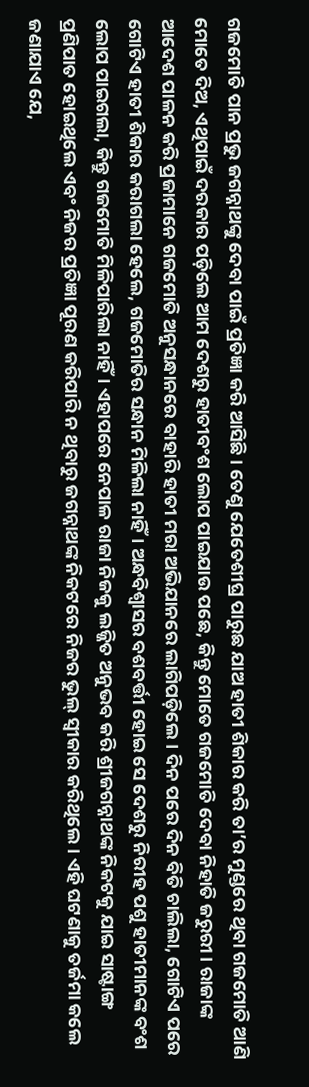ଗଜମୋତି ପାନ ପ୍ରଭୁ ଜଗନ୍ନାଥଙ୍କୁ ଦେବା ପାଇଁ ପ୍ରତିଜ୍ଞା କରି ଆସିଛି। ତେଣୁ ଯେତେଶୀଘ୍ର ପାରୁଛ ଯାଅ ହାତୀ ଶିକାର କରି ତା’ର ମୁଣ୍ଡରେ ଥିବା ଗଜମୋତି ଆଣି ମୋତେ ଦିଅ, ଏଥିପାଇଁ ଦରକାର ପଡ଼ିଲେ ଆମ ଦେଶରୁ ହାତୀବଂଶ ଲୋପ ପାଇଯାଉ ପଛେ, କିନ୍ତୁ ମୋତେ ଗଜମୋତି ଦେବା ନିହାତି ଜରୁରୀ। ରାଜାଙ୍କ ଆଦେଶ ପାଳନ କରି ପ୍ରଜାମାନେ ଗଜମୋତି ଅନୁସନ୍ଧାନରେ ବାହାରି ହାତୀ ମରା ଅଭିଯାନରେ ଲାଗିପଡ଼ିଲେ। ଦିନ ପରେ ଦିନ ବିତି ଚାଲିଲା, ଗୋଟିଏ ପରେ ଗୋଟିଏ ହାତୀ ଶିକାର କରାଗଲା ହେଲେ, ଗଜମୋତିର ସନ୍ଧାନ ମିଳିଲା ନାହିଁ। ଅନ୍ଧବିଶ୍ୱାସର ବଶବର୍ତ୍ତୀ ହୋଇ ସେ ଦେଶରୁ ନିରୀହ ପଶୁ ହାତୀମାନଙ୍କ ବଂଶ ଲୋପ ପାଇଗଲା, କିନ୍ତୁ ଗଜମୋତି ମିଳିପାରିଲା ନାହିଁ। ଏହାପରେ ନେପାଳ ରାଜା ନିଜକୁ ଲଜ୍ଜିତ ଅନୁଭବ କରି ଶ୍ରୀଜଗନ୍ନାଥଙ୍କ ନିକଟକୁ ଯାଇ ସାଷ୍ଟାଙ୍ଗ ପ୍ରଣିପାତ ହୋଇଥିଲେ ଏବଂ ନିଜର ପ୍ରତିଜ୍ଞା ପୂରଣ କରିପାରି ନ ଥିବାରୁ ଜଗନ୍ନାଥଙ୍କ ନିକଟରେ ନିଜର ଭୁଲ୍‌ ସ୍ବୀକାର କରିଥିଲେ। ଏହି ଘଟଣାକୁ ତର୍ଜମା କଲେ ଜଣାଯାଏ ଯେ,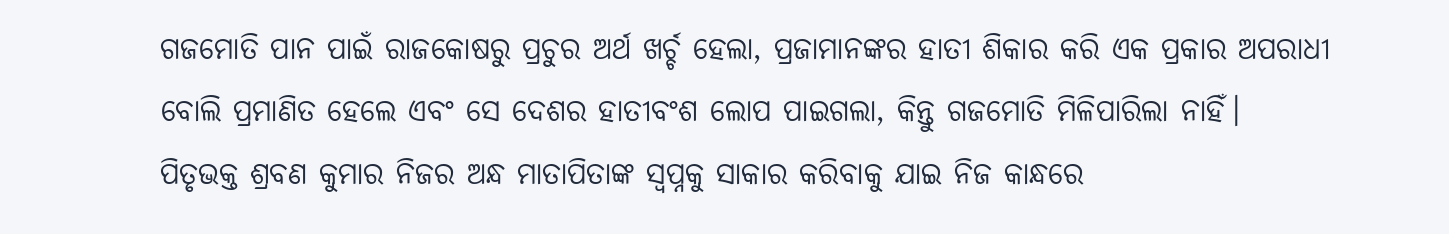ଗଜମୋତି ପାନ ପାଇଁ ରାଜକୋଷରୁ ପ୍ରଚୁର ଅର୍ଥ ଖର୍ଚ୍ଚ ହେଲା, ପ୍ରଜାମାନଙ୍କର ହାତୀ ଶିକାର କରି ଏକ ପ୍ରକାର ଅପରାଧୀ ବୋଲି ପ୍ରମାଣିତ ହେଲେ ଏବଂ ସେ ଦେଶର ହାତୀବଂଶ ଲୋପ ପାଇଗଲା, କିନ୍ତୁ ଗଜମୋତି ମିଳିପାରିଲା ନାହିଁ।
ପିତୃଭକ୍ତ ଶ୍ରବଣ କୁମାର ନିଜର ଅନ୍ଧ ମାତାପିତାଙ୍କ ସ୍ବପ୍ନକୁ ସାକାର କରିବାକୁ ଯାଇ ନିଜ କାନ୍ଧରେ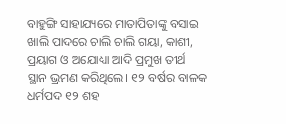ବାହୁଙ୍ଗି ସାହାଯ୍ୟରେ ମାତାପିତାଙ୍କୁ ବସାଇ ଖାଲି ପାଦରେ ଚାଲି ଚାଲି ଗୟା, କାଶୀ, ପ୍ରୟାଗ ଓ ଅଯୋଧ୍ୟା ଆଦି ପ୍ରମୁଖ ତୀର୍ଥ ସ୍ଥାନ ଭ୍ରମଣ କରିଥିଲେ। ୧୨ ବର୍ଷର ବାଳକ ଧର୍ମପଦ ୧୨ ଶହ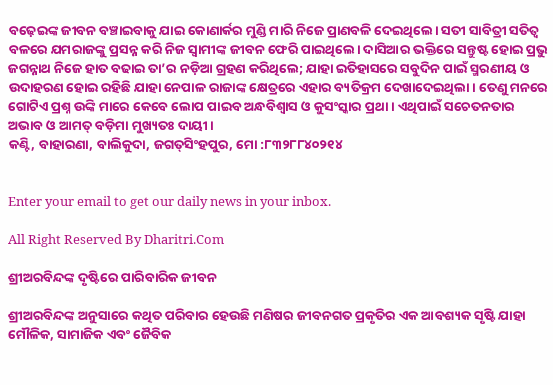ବଢ଼େଇଙ୍କ ଜୀବନ ବଞ୍ଚାଇବାକୁ ଯାଇ କୋଣାର୍କର ମୁଣ୍ଡି ମାରି ନିଜେ ପ୍ରାଣବଳି ଦେଇଥିଲେ। ସତୀ ସାବିତ୍ରୀ ସତିତ୍ୱ ବଳରେ ଯମରାଜଙ୍କୁ ପ୍ରସନ୍ନ କରି ନିଜ ସ୍ବାମୀଙ୍କ ଜୀବନ ଫେରି ପାଇଥିଲେ। ଦାସିଆର ଭକ୍ତିରେ ସନ୍ତୁଷ୍ଟ ହୋଇ ପ୍ରଭୁ ଜଗନ୍ନାଥ ନିଜେ ହାତ ବଢାଇ ତା’ର ନଡ଼ିଆ ଗ୍ରହଣ କରିଥିଲେ; ଯାହା ଇତିହାସରେ ସବୁଦିନ ପାଇଁ ସ୍ମରଣୀୟ ଓ ଉଦାହରଣ ହୋଇ ରହିଛି ଯାହା ନେପାଳ ରାଜାଙ୍କ କ୍ଷେତ୍ରରେ ଏହାର ବ୍ୟତିକ୍ରମ ଦେଖାଦେଇଥିଲା। ତେଣୁ ମନରେ ଗୋଟିଏ ପ୍ରଶ୍ନ ଉଙ୍କି ମାରେ କେବେ ଲୋପ ପାଇବ ଅନ୍ଧବିଶ୍ୱାସ ଓ କୁସଂସ୍କାର ପ୍ରଥା। ଏଥିପାଇଁ ସଚେତନତାର ଅଭାବ ଓ ଆମତ୍ ବଡ଼ିମା ମୁଖ୍ୟତଃ ଦାୟୀ।
କଣ୍ଟି, ବାହାରଣା, ବାଲିକୁଦା, ଜଗତ୍‌ସିଂହପୁର, ମୋ :୮୩୨୮୮୪୦୨୧୪


Enter your email to get our daily news in your inbox.

All Right Reserved By Dharitri.Com

ଶ୍ରୀଅରବିନ୍ଦଙ୍କ ଦୃଷ୍ଟିରେ ପାରିବାରିକ ଜୀବନ

ଶ୍ରୀଅରବିନ୍ଦଙ୍କ ଅନୁସାରେ କଥିତ ପରିବାର ହେଉଛି ମଣିଷର ଜୀବନଗତ ପ୍ରକୃତିର ଏକ ଆବଶ୍ୟକ ସୃଷ୍ଟି ଯାହା ମୌଳିକ, ସାମାଜିକ ଏବଂ ଜୈବିକ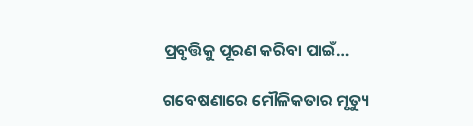ପ୍ରବୃତ୍ତିକୁ ପୂରଣ କରିବା ପାଇଁ…

ଗବେଷଣାରେ ମୌଳିକତାର ମୃତ୍ୟୁ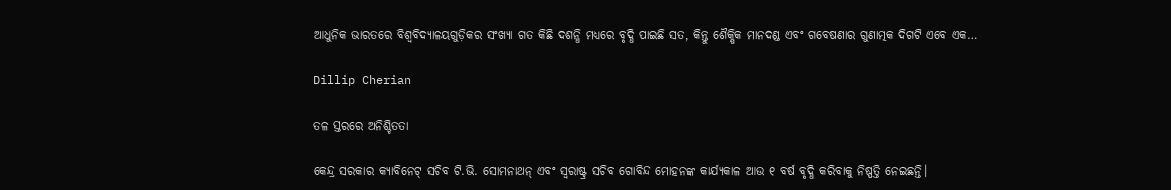ଆଧୁନିକ ଭାରତରେ ବିଶ୍ୱବିଦ୍ୟାଳୟଗୁଡ଼ିକର ସଂଖ୍ୟା ଗତ କିଛି ଦଶନ୍ଧି ମଧ୍ୟରେ ବୃଦ୍ଧି ପାଇଛି ସତ, କିନ୍ତୁ ଶୈକ୍ଷିକ ମାନଦଣ୍ଡ ଏବଂ ଗବେଷଣାର ଗୁଣାତ୍ମକ ଦିଗଟି ଏବେ ଏକ…

Dillip Cherian

ତଳ ସ୍ତରରେ ଅନିଶ୍ଚିତତା

କେନ୍ଦ୍ର ସରକାର କ୍ୟାବିନେଟ୍‌ ସଚିବ ଟି.ଭି. ସୋମନାଥନ୍‌ ଏବଂ ସ୍ବରାଷ୍ଟ୍ର ସଚିବ ଗୋବିନ୍ଦ ମୋହନଙ୍କ କାର୍ଯ୍ୟକାଳ ଆଉ ୧ ବର୍ଷ ବୃଦ୍ଧି କରିବାକୁ ନିଷ୍ପତ୍ତି ନେଇଛନ୍ତି।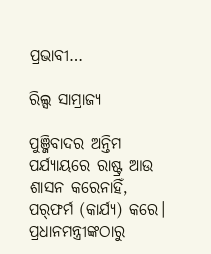ପ୍ରଭାବୀ…

ରିଲ୍ସ ସାମ୍ରାଜ୍ୟ

ପୁଞ୍ଜିବାଦର ଅନ୍ତିମ ପର୍ଯ୍ୟାୟରେ ରାଷ୍ଟ୍ର ଆଉ ଶାସନ କରେନାହିଁ, ପର୍‌ଫର୍ମ (କାର୍ଯ୍ୟ) କରେ। ପ୍ରଧାନମନ୍ତ୍ରୀଙ୍କଠାରୁ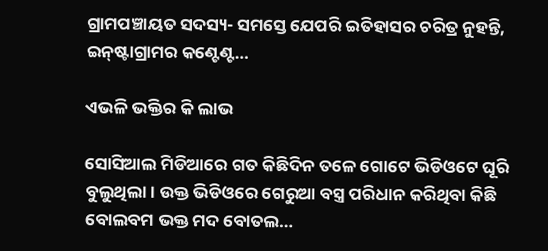ଗ୍ରାମପଞ୍ଚାୟତ ସଦସ୍ୟ- ସମସ୍ତେ ଯେପରି ଇତିହାସର ଚରିତ୍ର ନୁହନ୍ତି, ଇନ୍‌ଷ୍ଟାଗ୍ରାମର କଣ୍ଟେଣ୍ଟ…

ଏଭଳି ଭକ୍ତିର କି ଲାଭ

ସୋସିଆଲ ମିଡିଆରେ ଗତ କିଛିଦିନ ତଳେ ଗୋଟେ ଭିଡିଓଟେ ଘୂରି ବୁଲୁଥିଲା। ଉକ୍ତ ଭିଡିଓରେ ଗେରୁଆ ବସ୍ତ୍ର ପରିଧାନ କରିଥିବା କିଛି ବୋଲବମ ଭକ୍ତ ମଦ ବୋତଲ…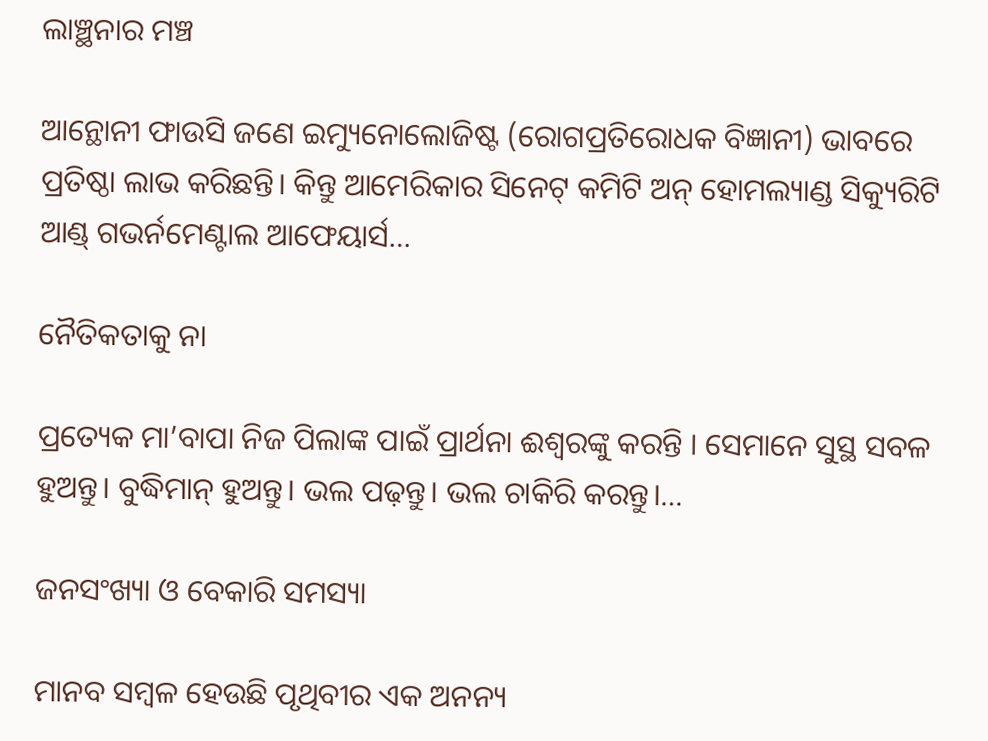ଲାଞ୍ଛନାର ମଞ୍ଚ

ଆନ୍ଥୋନୀ ଫାଉସି ଜଣେ ଇମ୍ୟୁନୋଲୋଜିଷ୍ଟ (ରୋଗପ୍ରତିରୋଧକ ବିଜ୍ଞାନୀ) ଭାବରେ ପ୍ରତିଷ୍ଠା ଲାଭ କରିଛନ୍ତି। କିନ୍ତୁ ଆମେରିକାର ସିନେଟ୍‌ କମିଟି ଅନ୍‌ ହୋମଲ୍ୟାଣ୍ଡ ସିକ୍ୟୁରିଟି ଆଣ୍ଡ୍‌ ଗଭର୍ନମେଣ୍ଟାଲ ଆଫେୟାର୍ସ…

ନୈତିକତାକୁ ନା

ପ୍ରତ୍ୟେକ ମା’ବାପା ନିଜ ପିଲାଙ୍କ ପାଇଁ ପ୍ରାର୍ଥନା ଈଶ୍ୱରଙ୍କୁ କରନ୍ତି । ସେମାନେ ସୁସ୍ଥ ସବଳ ହୁଅନ୍ତୁ। ବୁଦ୍ଧିମାନ୍‌ ହୁଅନ୍ତୁ। ଭଲ ପଢ଼ନ୍ତୁ। ଭଲ ଚାକିରି କରନ୍ତୁ।…

ଜନସଂଖ୍ୟା ଓ ବେକାରି ସମସ୍ୟା

ମାନବ ସମ୍ବଳ ହେଉଛି ପୃଥିବୀର ଏକ ଅନନ୍ୟ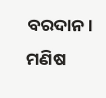ବରଦାନ। ମଣିଷ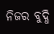ନିଜର ବୁଦ୍ଧି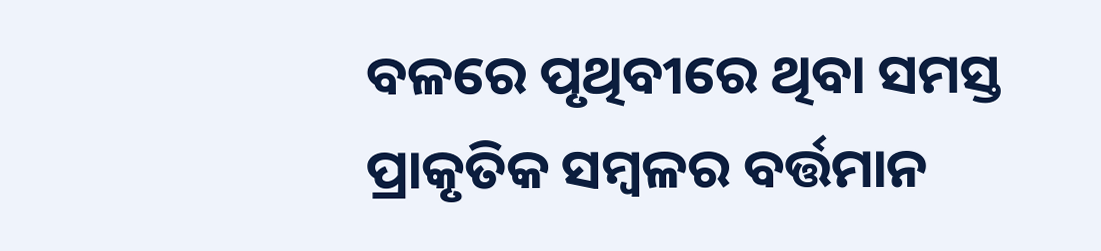ବଳରେ ପୃଥିବୀରେ ଥିବା ସମସ୍ତ ପ୍ରାକୃତିକ ସମ୍ବଳର ବର୍ତ୍ତମାନ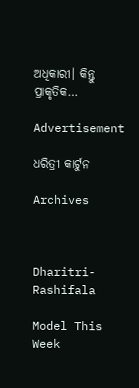ଅଧିକାରୀ। କିନ୍ତୁ ପ୍ରାକୃତିକ…

Advertisement

ଧରିତ୍ରୀ କାର୍ଟୁନ

Archives



Dharitri-Rashifala

Model This Week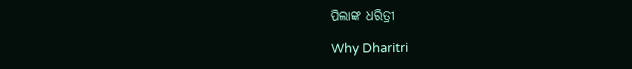ପିଲାଙ୍କ ଧରିତ୍ରୀ

Why Dharitri